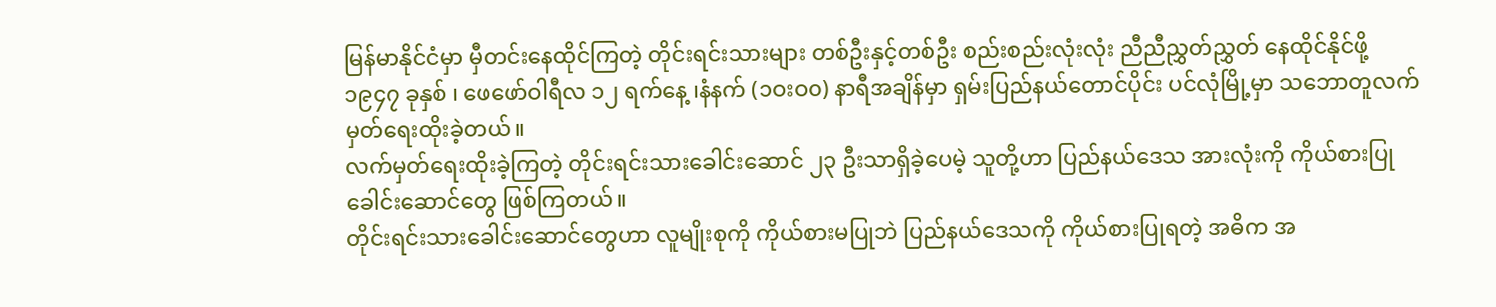မြန်မာနိုင်ငံမှာ မှီတင်းနေထိုင်ကြတဲ့ တိုင်းရင်းသားများ တစ်ဦးနှင့်တစ်ဦး စည်းစည်းလုံးလုံး ညီညီညွှတ်ညွှတ် နေထိုင်နိုင်ဖို့ ၁၉၄၇ ခုနှစ် ၊ ဖေဖော်ဝါရီလ ၁၂ ရက်နေ့ ၊နံနက် (၁ဝးဝ၀) နာရီအချိန်မှာ ရှမ်းပြည်နယ်တောင်ပိုင်း ပင်လုံမြို့မှာ သဘောတူလက်မှတ်ရေးထိုးခဲ့တယ်။
လက်မှတ်ရေးထိုးခဲ့ကြတဲ့ တိုင်းရင်းသားခေါင်းဆောင် ၂၃ ဦးသာရှိခဲ့ပေမဲ့ သူတို့ဟာ ပြည်နယ်ဒေသ အားလုံးကို ကိုယ်စားပြုခေါင်းဆောင်တွေ ဖြစ်ကြတယ်။
တိုင်းရင်းသားခေါင်းဆောင်တွေဟာ လူမျိုးစုကို ကိုယ်စားမပြုဘဲ ပြည်နယ်ဒေသကို ကိုယ်စားပြုရတဲ့ အဓိက အ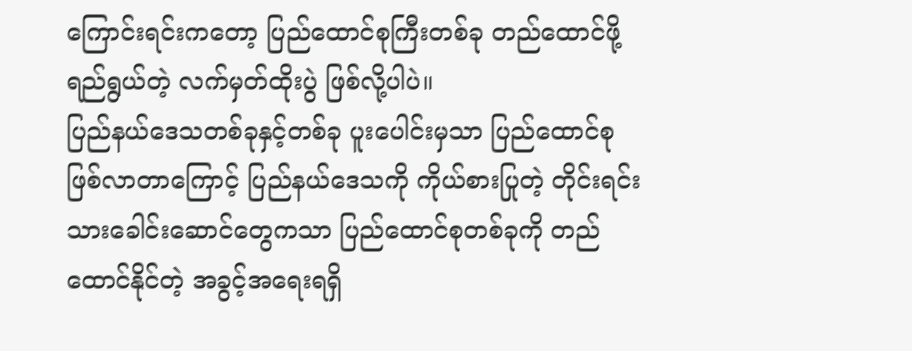ကြောင်းရင်းကတော့ ပြည်ထောင်စုကြီးတစ်ခု တည်ထောင်ဖို့ ရည်ရွယ်တဲ့ လက်မှတ်ထိုးပွဲ ဖြစ်လို့ပါပဲ။
ပြည်နယ်ဒေသတစ်ခုနှင့်တစ်ခု ပူးပေါင်းမှသာ ပြည်ထောင်စုဖြစ်လာတာကြောင့် ပြည်နယ်ဒေသကို ကိုယ်စားပြုတဲ့ တိုင်းရင်းသားခေါင်းဆောင်တွေကသာ ပြည်ထောင်စုတစ်ခုကို တည်ထောင်နိုင်တဲ့ အခွင့်အရေးရရှိ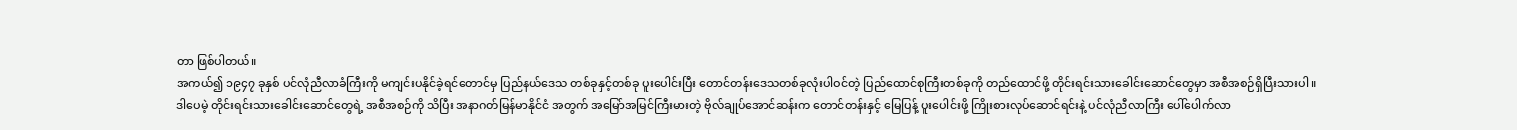တာ ဖြစ်ပါတယ်။
အကယ်၍ ၁၉၄၇ ခုနှစ် ပင်လုံညီလာခံကြီးကို မကျင်းပနိုင်ခဲ့ရင်တောင်မှ ပြည်နယ်ဒေသ တစ်ခုနှင့်တစ်ခု ပူးပေါင်းပြီး တောင်တန်းဒေသတစ်ခုလုံးပါဝင်တဲ့ ပြည်ထောင်စုကြီးတစ်ခုကို တည်ထောင်ဖို့ တိုင်းရင်းသားခေါင်းဆောင်တွေမှာ အစီအစဉ်ရှိပြီးသားပါ။
ဒါပေမဲ့ တိုင်းရင်းသားခေါင်းဆောင်တွေရဲ့ အစီအစဉ်ကို သိပြီး အနာဂတ်မြန်မာနိုင်ငံ အတွက် အမြော်အမြင်ကြီးမားတဲ့ ဗိုလ်ချုပ်အောင်ဆန်းက တောင်တန်းနှင့် မြေပြန့် ပူးပေါင်းဖို့ ကြိုးစားလုပ်ဆောင်ရင်းနဲ့ ပင်လုံညီလာကြီး ပေါ်ပေါက်လာ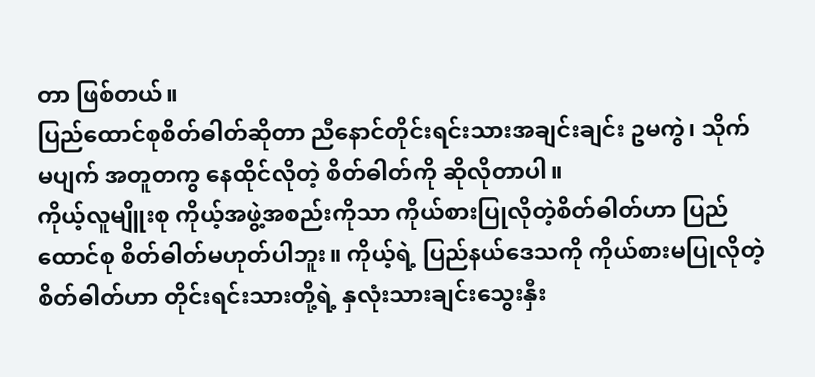တာ ဖြစ်တယ်။
ပြည်ထောင်စုစိတ်ဓါတ်ဆိုတာ ညီနောင်တိုင်းရင်းသားအချင်းချင်း ဥမကွဲ၊ သိုက်မပျက် အတူတကွ နေထိုင်လိုတဲ့ စိတ်ဓါတ်ကို ဆိုလိုတာပါ။
ကိုယ့်လူမျိူးစု ကိုယ့်အဖွဲ့အစည်းကိုသာ ကိုယ်စားပြုလိုတဲ့စိတ်ဓါတ်ဟာ ပြည်ထောင်စု စိတ်ဓါတ်မဟုတ်ပါဘူး။ ကိုယ့်ရဲ့ ပြည်နယ်ဒေသကို ကိုယ်စားမပြုလိုတဲ့ စိတ်ဓါတ်ဟာ တိုင်းရင်းသားတို့ရဲ့ နှလုံးသားချင်းသွေးနှီး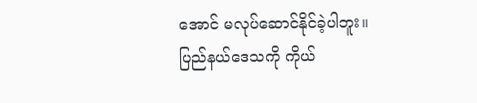အောင် မလုပ်ဆောင်နိုင်ခဲ့ပါဘူး။
ပြည်နယ်ဒေသကို ကိုယ်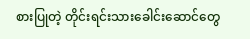စားပြုတဲ့ တိုင်းရင်းသားခေါင်းဆောင်တွေ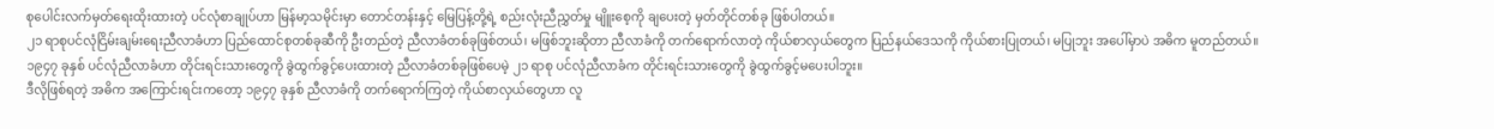စုပေါင်းလက်မှတ်ရေးထိုးထားတဲ့ ပင်လုံစာချုပ်ဟာ မြန်မာ့သမိုင်းမှာ တောင်တန်းနှင့် မြေပြန့်တို့ရဲ့ စည်းလုံးညီညွှတ်မှု မျိူးစေ့ကို ချပေးတဲ့ မှတ်တိုင်တစ်ခု ဖြစ်ပါတယ်။
၂၁ ရာစုပင်လုံငြိမ်းချမ်းရေးညီလာခံဟာ ပြည်ထောင်စုတစ်ခုဆီကို ဦးတည်တဲ့ ညီလာခံတစ်ခုဖြစ်တယ်၊ မဖြစ်ဘူးဆိုတာ ညီလာခံကို တက်ရောက်လာတဲ့ ကိုယ်စာလှယ်တွေက ပြည်နယ်ဒေသကို ကိုယ်စားပြုတယ်၊ မပြုဘူး အပေါ်မှာပဲ အဓိက မူတည်တယ်။
၁၉၄၇ ခုနှစ် ပင်လုံညီလာခံဟာ တိုင်းရင်းသားတွေကို ခွဲထွက်ခွင့်ပေးထားတဲ့ ညီလာခံတစ်ခုဖြစ်ပေမဲ့ ၂၁ ရာစု ပင်လုံညီလာခံက တိုင်းရင်းသားတွေကို ခွဲထွက်ခွင့်မပေးပါဘူး။
ဒီလိုဖြစ်ရတဲ့ အဓိက အကြောင်းရင်းကတော့ ၁၉၄၇ ခုနှစ် ညီလာခံကို တက်ရောက်ကြတဲ့ ကိုယ်စာလှယ်တွေဟာ လူ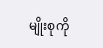မျိုးစုကို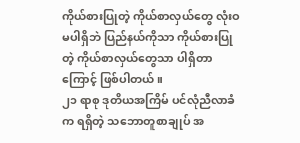ကိုယ်စားပြုတဲ့ ကိုယ်စာလှယ်တွေ လုံးဝမပါရှိဘဲ ပြည်နယ်ကိုသာ ကိုယ်စားပြုတဲ့ ကိုယ်စာလှယ်တွေသာ ပါရှိတာကြောင့် ဖြစ်ပါတယ်။
၂၁ ရာစု ဒုတိယအကြိမ် ပင်လုံညီလာခံက ရရှိတဲ့ သဘောတူစာချုပ် အ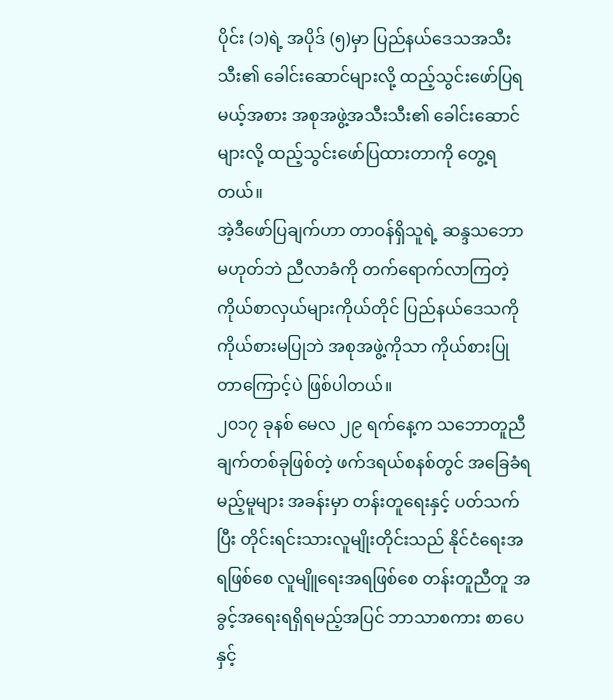ပိုင်း (၁)ရဲ့ အပိုဒ် (၅)မှာ ပြည်နယ်ဒေသအသီးသီး၏ ခေါင်းဆောင်များလို့ ထည့်သွင်းဖော်ပြရမယ့်အစား အစုအဖွဲ့အသီးသီး၏ ခေါင်းဆောင်များလို့ ထည့်သွင်းဖော်ပြထားတာကို တွေ့ရတယ်။
အဲ့ဒီဖော်ပြချက်ဟာ တာဝန်ရှိသူရဲ့ ဆန္ဒသဘောမဟုတ်ဘဲ ညီလာခံကို တက်ရောက်လာကြတဲ့ ကိုယ်စာလှယ်များကိုယ်တိုင် ပြည်နယ်ဒေသကို ကိုယ်စားမပြုဘဲ အစုအဖွဲ့ကိုသာ ကိုယ်စားပြုတာကြောင့်ပဲ ဖြစ်ပါတယ်။
၂၀၁၇ ခုနစ် မေလ ၂၉ ရက်နေ့က သဘောတူညီချက်တစ်ခုဖြစ်တဲ့ ဖက်ဒရယ်စနစ်တွင် အခြေခံရမည့်မူများ အခန်းမှာ တန်းတူရေးနှင့် ပတ်သက်ပြီး တိုင်းရင်းသားလူမျိုးတိုင်းသည် နိုင်ငံရေးအရဖြစ်စေ လူမျိူရေးအရဖြစ်စေ တန်းတူညီတူ အခွင့်အရေးရရှိရမည့်အပြင် ဘာသာစကား စာပေနှင့်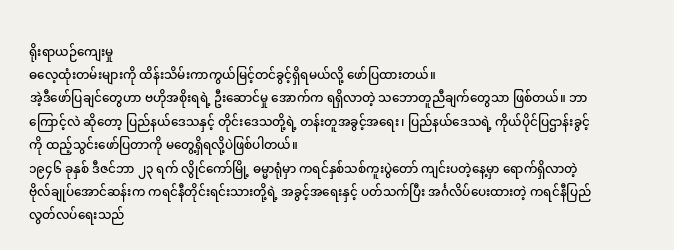ရိုးရာယဉ်ကျေးမှု
ဓလေ့ထုံးတမ်းများကို ထိန်းသိမ်းကာကွယ်မြင့်တင်ခွင့်ရှိရမယ်လို့ ဖော်ပြထားတယ်။
အဲ့ဒီဖော်ပြချင်တွေဟာ ဗဟိုအစိုးရရဲ့ ဦးဆောင်မှု အောက်က ရရှိလာတဲ့ သဘောတူညီချက်တွေသာ ဖြစ်တယ်။ ဘာကြောင့်လဲ ဆိုတော့ ပြည်နယ်ဒေသနှင့် တိုင်းဒေသတို့ရဲ့ တန်းတူအခွင့်အရေး၊ ပြည်နယ်ဒေသရဲ့ ကိုယ်ပိုင်ပြဌာန်းခွင့်ကို ထည့်သွင်းဖော်ပြတာကို မတွေ့ရှိရလို့ပဲဖြစ်ပါတယ်။
၁၉၄၆ ခုနှစ် ဒီဇင်ဘာ ၂၃ ရက် လွိုင်ကော်မြို့ ဓမ္မာရုံမှာ ကရင်နှစ်သစ်ကူးပွဲတော် ကျင်းပတဲ့နေ့မှာ ရောက်ရှိလာတဲ့ ဗိုလ်ချုပ်အောင်ဆန်းက ကရင်နီတိုင်းရင်းသားတို့ရဲ့ အခွင့်အရေးနှင့် ပတ်သက်ပြီး အင်္ဂလိပ်ပေးထားတဲ့ ကရင်နီပြည်လွတ်လပ်ရေးသည်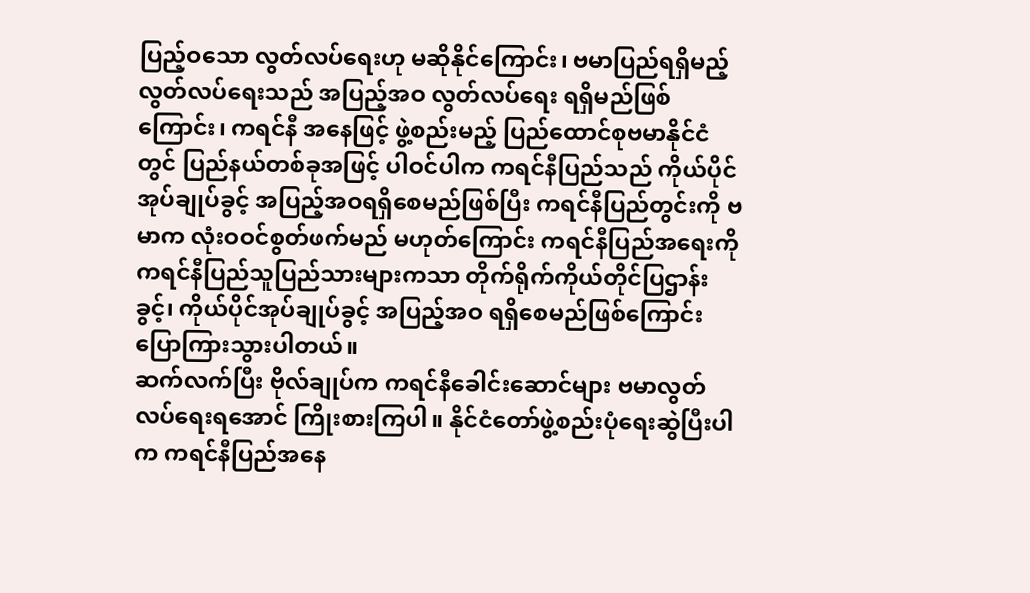ပြည့်ဝသော လွတ်လပ်ရေးဟု မဆိုနိုင်ကြောင်း၊ ဗမာပြည်ရရှိမည့် လွတ်လပ်ရေးသည် အပြည့်အဝ လွတ်လပ်ရေး ရရှိမည်ဖြစ်ကြောင်း၊ ကရင်နီ အနေဖြင့် ဖွဲ့စည်းမည့် ပြည်ထောင်စုဗမာနိုင်ငံတွင် ပြည်နယ်တစ်ခုအဖြင့် ပါဝင်ပါက ကရင်နီပြည်သည် ကိုယ်ပိုင်အုပ်ချုပ်ခွင့် အပြည့်အဝရရှိစေမည်ဖြစ်ပြီး ကရင်နီပြည်တွင်းကို ဗမာက လုံးဝဝင်စွတ်ဖက်မည် မဟုတ်ကြောင်း ကရင်နီပြည်အရေးကို ကရင်နီပြည်သူပြည်သားများကသာ တိုက်ရိုက်ကိုယ်တိုင်ပြဌာန်းခွင့်၊ ကိုယ်ပိုင်အုပ်ချုပ်ခွင့် အပြည့်အဝ ရရှိစေမည်ဖြစ်ကြောင်း ပြောကြားသွားပါတယ်။
ဆက်လက်ပြီး ဗိုလ်ချုပ်က ကရင်နီခေါင်းဆောင်များ ဗမာလွတ်လပ်ရေးရအောင် ကြိုးစားကြပါ။ နိုင်ငံတော်ဖွဲ့စည်းပုံရေးဆွဲပြီးပါက ကရင်နီပြည်အနေ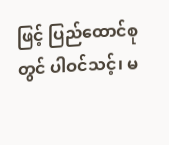ဖြင့် ပြည်ထောင်စုတွင် ပါဝင်သင့်၊ မ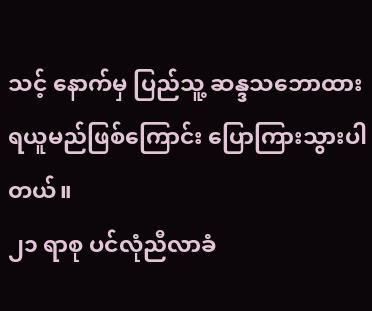သင့် နောက်မှ ပြည်သူ့ ဆန္ဒသဘောထားရယူမည်ဖြစ်ကြောင်း ပြောကြားသွားပါတယ်။
၂၁ ရာစု ပင်လုံညီလာခံ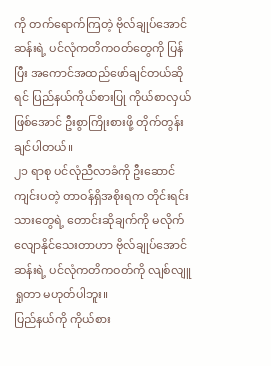ကို တက်ရောက်ကြတဲ့ ဗိုလ်ချုပ်အောင်ဆန်းရဲ့ ပင်လုံကတိကဝတ်တွေကို ပြန်ပြီး အကောင်အထည်ဖော်ချင်တယ်ဆိုရင် ပြည်နယ်ကိုယ်စားပြု ကိုယ်စာလှယ်ဖြစ်အောင် ဦးစွာကြိုးစားဖို့ တိုက်တွန်းချင်ပါတယ်။
၂၁ ရာစု ပင်လုံညီလာခံကို ဦးဆောင်ကျင်းပတဲ့ တာဝန်ရှိအစိုးရက တိုင်းရင်းသားတွေရဲ့ တောင်းဆိုချက်ကို မလိုက်လျောနိုင်သေးတာဟာ ဗိုလ်ချုပ်အောင်ဆန်းရဲ့ ပင်လုံကတိကဝတ်ကို လျစ်လျူရှုတာ မဟုတ်ပါဘူး။
ပြည်နယ်ကို ကိုယ်စား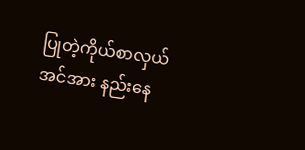ပြုတဲ့ကိုယ်စာလှယ်အင်အား နည်းနေ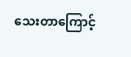သေးတာကြောင့်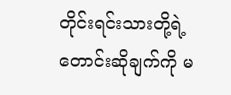တိုင်းရင်းသားတို့ရဲ့ တောင်းဆိုချက်ကို မ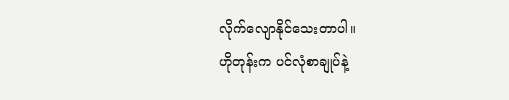လိုက်လျောနိုင်သေးတာပါ။
ဟိုတုန်းက ပင်လုံစာချုပ်နဲ့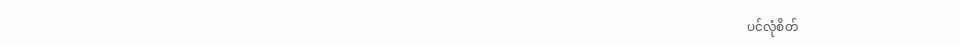ပင်လုံစိတ်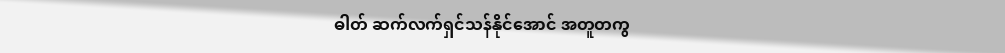ဓါတ် ဆက်လက်ရှင်သန်နိုင်အောင် အတူတကွ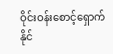ဝိုင်းဝန်းစောင့်ရှောက်နိုင်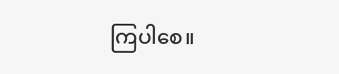ကြပါစေ။